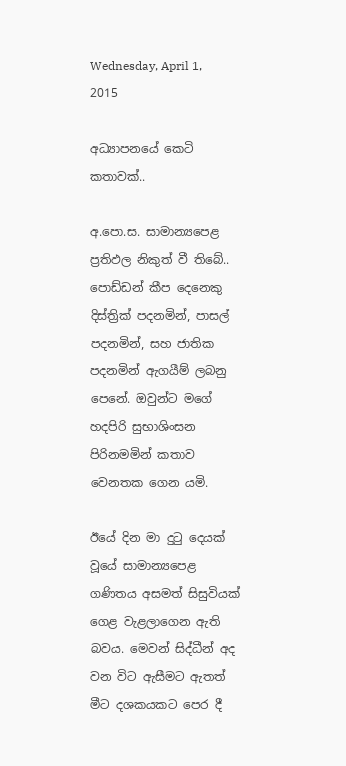Wednesday, April 1, 2015

අධ්‍යාපනයේ කෙටි කතාවක්..

අ.පො.ස. සාමාන්‍යපෙළ ප්‍රතිඵල නිකුත් වී තිබේ.. පොඩ්ඩන් කීප දෙනෙකු දිස්ත්‍රික් පදනමින්, පාසල් පදනමින්, සහ ජාතික පදනමින් ඇගයීම් ලබනු පෙනේ. ඔවුන්ට මගේ හදපිරි සුභාශිංසන පිරිනමමින් කතාව වෙනතක ගෙන යමි.

ඊයේ දින මා දුටු දෙයක් වූයේ සාමාන්‍යපෙළ ගණිතය අසමත් සිසුවියක් ගෙළ වැළලාගෙන ඇති බවය. මෙවන් සිද්ධීන් අද වන විට ඇසීමට ඇතත් මීට දශකයකට පෙර දී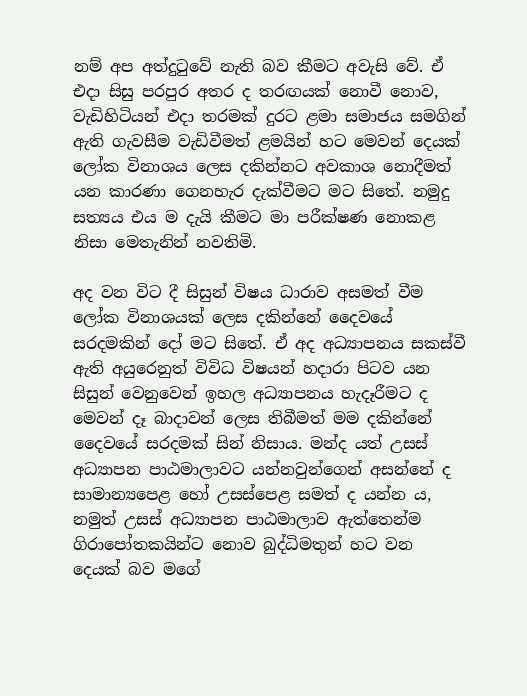නම් අප අත්දුටුවේ නැති බව කීමට අවැසි වේ. ඒ එදා සිසු පරපුර අතර ද තරඟයක් නොවී නොව, වැඩිහිටියන් එදා තරමක් දුරට ළමා සමාජය සමගින් ඇති ගැවසීම වැඩිවීමත් ළමයින් හට මෙවන් දෙයක් ලෝක විනාශය ලෙස දකින්නට අවකාශ නොදීමත් යන කාරණා ගෙනහැර දැක්වීමට මට සිතේ. නමුදු සත්‍යය එය ම දැයි කීමට මා පරීක්ෂණ නොකළ නිසා මෙතැනින් නවතිමි.

අද වන විට දී සිසුන් විෂය ධාරාව අසමත් වීම ලෝක විනාශයක් ලෙස දකින්නේ දෛවයේ සරදමකින් දෝ මට සිතේ. ඒ අද අධ්‍යාපනය සකස්වී ඇති අයුරෙනුත් විවිධ විෂයන් හදාරා පිටව යන සිසුන් වෙනුවෙන් ඉහල අධ්‍යාපනය හැදෑරීමට ද මෙවන් දෑ බාදාවන් ලෙස තිබීමත් මම දකින්නේ දෛවයේ සරදමක් සින් නිසාය. මන්ද යත් උසස් අධ්‍යාපන පාඨමාලාවට යන්නවුන්ගෙන් අසන්නේ ද සාමාන්‍යපෙළ හෝ උසස්පෙළ සමත් ද යන්න ය, නමුත් උසස් අධ්‍යාපන පාඨමාලාව ඇත්තෙන්ම ගිරාපෝතකයින්ට නොව බුද්ධිමතුන් හට වන දෙයක් බව මගේ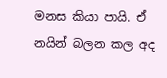මනස කියා පායි. ඒ නයින් බලන කල අද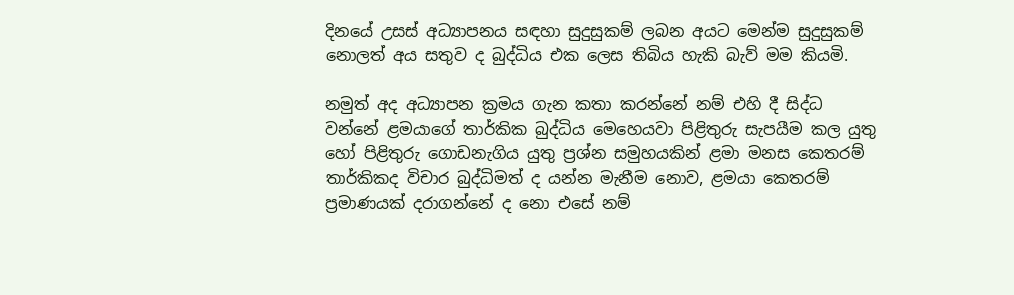දිනයේ උසස් අධ්‍යාපනය සඳහා සුදුසුකම් ලබන අයට මෙන්ම සුදුසුකම් නොලත් අය සතුව ද බුද්ධිය එක ලෙස තිබිය හැකි බැව් මම කියමි.

නමුත් අද අධ්‍යාපන ක්‍රමය ගැන කතා කරන්නේ නම් එහි දී සිද්ධ වන්නේ ළමයාගේ තාර්කික බුද්ධිය මෙහෙයවා පිළිතුරු සැපයීම කල යුතු හෝ පිළිතුරු ගොඩනැගිය යුතු ප්‍රශ්න සමුහයකින් ළමා මනස කෙතරම් තාර්කිකද විචාර බුද්ධිමත් ද යන්න මැනීම නොව, ළමයා කෙතරම් ප්‍රමාණයක් දරාගන්නේ ද නො එසේ නම්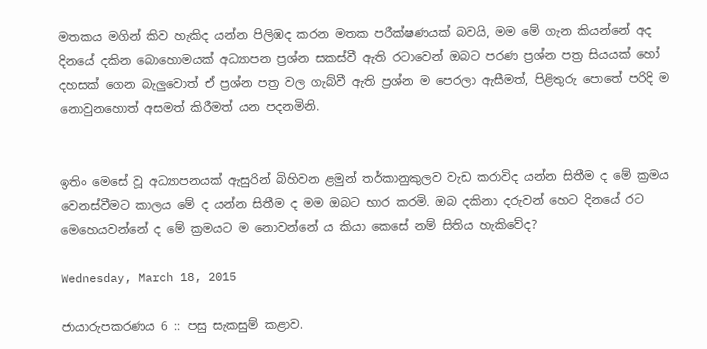මතකය මගින් කිව හැකිද යන්න පිලිඹද කරන මතක පරීක්ෂණයක් බවයි, මම මේ ගැන කියන්නේ අද දිනයේ දකින බොහොමයක් අධ්‍යාපන ප්‍රශ්න සකස්වී ඇති රටාවෙන් ඔබට පරණ ප්‍රශ්න පත්‍ර සියයක් හෝ දහසක් ගෙන බැලුවොත් ඒ ප්‍රශ්න පත්‍ර වල ගැබ්වී ඇති ප්‍රශ්න ම පෙරලා ඇසීමත්, පිළිතුරු පොතේ පරිදි ම නොවුනහොත් අසමත් කිරීමත් යන පදනමිනි.


ඉතිං මෙසේ වූ අධ්‍යාපනයක් ඇසුරින් බිහිවන ළමුන් තර්කානුකුලව වැඩ කරාවිද යන්න සිතීම ද මේ ක්‍රමය වෙනස්වීමට කාලය මේ ද යන්න සිතීම ද මම ඔබට භාර කරමි. ඔබ දකිනා දරුවන් හෙට දිනයේ රට මෙහෙයවන්නේ ද මේ ක්‍රමයට ම නොවන්නේ ය කියා කෙසේ නම් සිතිය හැකිවේද?

Wednesday, March 18, 2015

ජායාරුපකරණය 6 :: පසු සැකසුම් කළාව.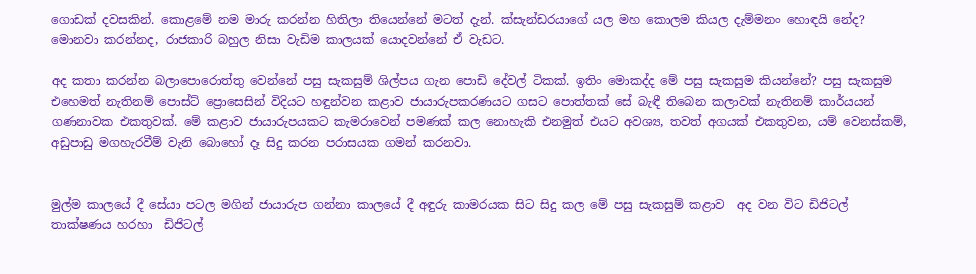ගොඩක් දවසකින්. කොළමේ නම මාරු කරන්න හිතිලා තියෙන්නේ මටත් දැන්. ක්සැන්ඩරයාගේ යල මහ කොලම කියල දැම්මනං හොඳයි නේද? මොනවා කරන්නද, රාජකාරි බහුල නිසා වැඩිම කාලයක් යොදවන්නේ ඒ වැඩට.

අද කතා කරන්න බලාපොරොත්තු වෙන්නේ පසු සැකසුම් ශිල්පය ගැන පොඩි දේවල් ටිකක්. ඉතිං මොකද්ද මේ පසු සැකසුම කියන්නේ? පසු සැකසුම එහෙමත් නැතිනම් පොස්ට් ප්‍රොසෙසින් විදියට හඳුන්වන කළාව ජායාරුපකරණයට ගසට පොත්තක් සේ බැඳී තිබෙන කලාවක් නැතිනම් කාර්යයන් ගණනාවක එකතුවක්. මේ කළාව ජායාරුපයකට කැමරාවෙන් පමණක් කල නොහැකි එනමුත් එයට අවශ්‍ය, තවත් අගයක් එකතුවන, යම් වෙනස්කම්, අඩුපාඩු මගහැරවීම් වැනි බොහෝ දෑ සිදු කරන පරාසයක ගමන් කරනවා.


මුල්ම කාලයේ දී සේයා පටල මගින් ජායාරුප ගන්නා කාලයේ දී අඳුරු කාමරයක සිට සිදු කල මේ පසු සැකසුම් කළාව  අද වන විට ඩිජිටල් තාක්ෂණය හරහා  ඩිජිටල්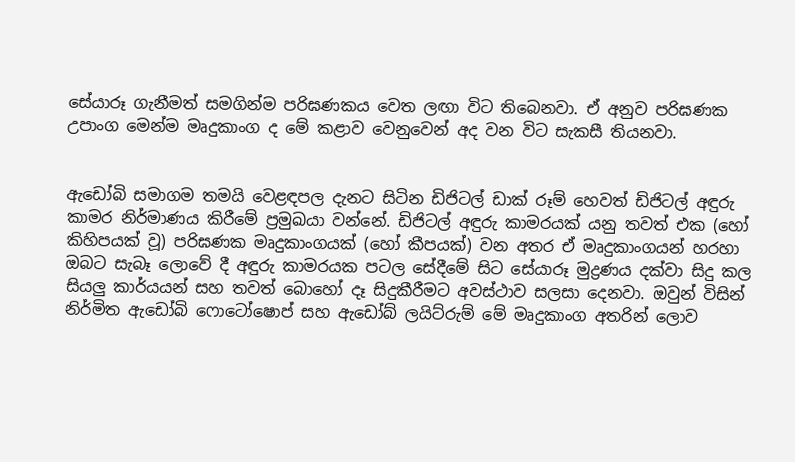සේයාරූ ගැනීමත් සමගින්ම පරිඝණකය වෙත ලඟා විට තිබෙනවා. ඒ අනුව පරිඝණක උපාංග මෙන්ම මෘදුකාංග ද මේ කළාව වෙනුවෙන් අද වන විට සැකසී තියනවා.


ඇඩෝබි සමාගම තමයි වෙළඳපල දැනට සිටින ඩිජිටල් ඩාක් රූම් හෙවත් ඩිජිටල් අඳුරු කාමර නිර්මාණය කිරීමේ ප්‍රමුඛයා වන්නේ. ඩිජිටල් අඳුරු කාමරයක් යනු තවත් එක (හෝ කිහිපයක් වූ) පරිඝණක මෘදුකාංගයක් (හෝ කීපයක්) වන අතර ඒ මෘදුකාංගයන් හරහා ඔබට සැබෑ ලොවේ දී අඳුරු කාමරයක පටල සේදීමේ සිට සේයාරූ මුද්‍රණය දක්වා සිදු කල සියලු කාර්යයන් සහ තවත් බොහෝ දෑ සිදුකීරීමට අවස්ථාව සලසා දෙනවා. ඔවුන් විසින් නිර්මිත ඇඩෝබි ෆොටෝෂොප් සහ ඇඩෝබ් ලයිට්රුම් මේ මෘදුකාංග අතරින් ලොව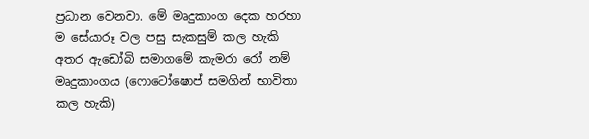ප්‍රධාන වෙනවා. මේ මෘදුකාංග දෙක හරහා ම සේයාරූ වල පසු සැකසුම් කල හැකි අතර ඇඩෝබි සමාගමේ කැමරා රෝ නම් මෘදුකාංගය (ෆොටෝෂොප් සමගින් භාවිතා කල හැකි)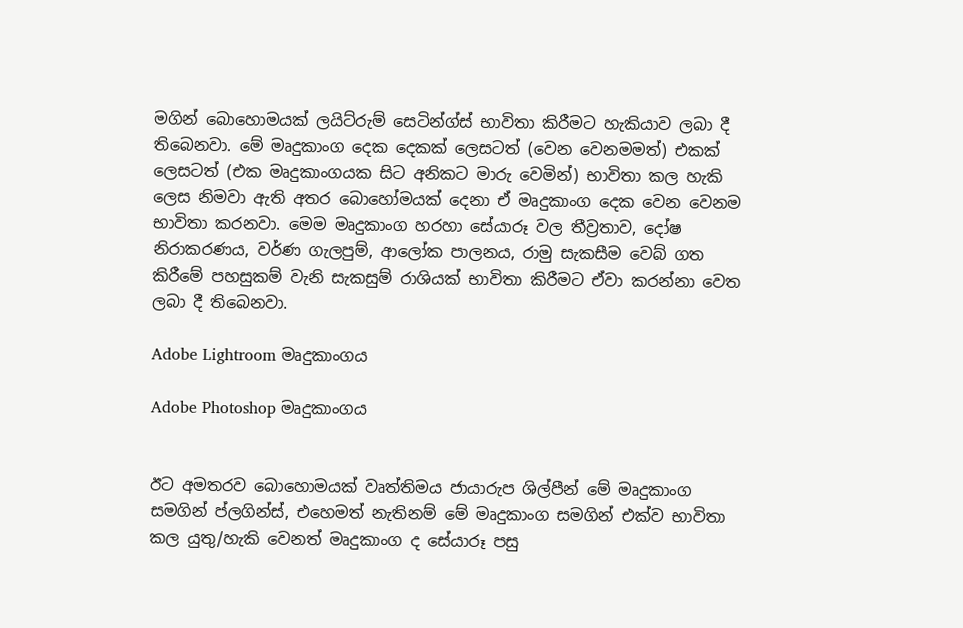මගින් බොහොමයක් ලයිට්රුම් සෙටින්ග්ස් භාවිතා කිරීමට හැකියාව ලබා දී තිබෙනවා. මේ මෘදුකාංග දෙක දෙකක් ලෙසටත් (වෙන වෙනමමත්) එකක් ලෙසටත් (එක මෘදුකාංගයක සිට අනිකට මාරු වෙමින්) භාවිතා කල හැකි ලෙස නිමවා ඇති අතර බොහෝමයක් දෙනා ඒ මෘදුකාංග දෙක වෙන වෙනම භාවිතා කරනවා. මෙම මෘදුකාංග හරහා සේයාරූ වල තීව්‍රතාව, දෝෂ නිරාකරණය, වර්ණ ගැලපුම්, ආලෝක පාලනය, රාමු සැකසීම වෙබ් ගත කිරීමේ පහසුකම් වැනි සැකසුම් රාශියක් භාවිතා කිරීමට ඒවා කරන්නා වෙත ලබා දී තිබෙනවා.

Adobe Lightroom මෘදුකාංගය

Adobe Photoshop මෘදුකාංගය


ඊට අමතරව බොහොමයක් වෘත්තිමය ජායාරුප ශිල්පීන් මේ මෘදුකාංග සමගින් ප්ලගින්ස්, එහෙමත් නැතිනම් මේ මෘදුකාංග සමගින් එක්ව භාවිතා කල යුතු/හැකි වෙනත් මෘදුකාංග ද සේයාරූ පසු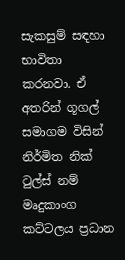සැකසුම් සඳහා භාවිතා කරනවා. ඒ අතරින් ගූගල් සමාගම විසින් නිර්මිත නික් ටුල්ස් නම් මෘදුකාංග කට්ටලය ප්‍රධාන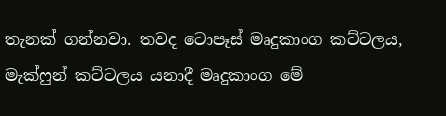තැනක් ගන්නවා. තවද ටොපෑස් මෘදුකාංග කට්ටලය, මැක්ෆුන් කට්ටලය යනාදී මෘදුකාංග මේ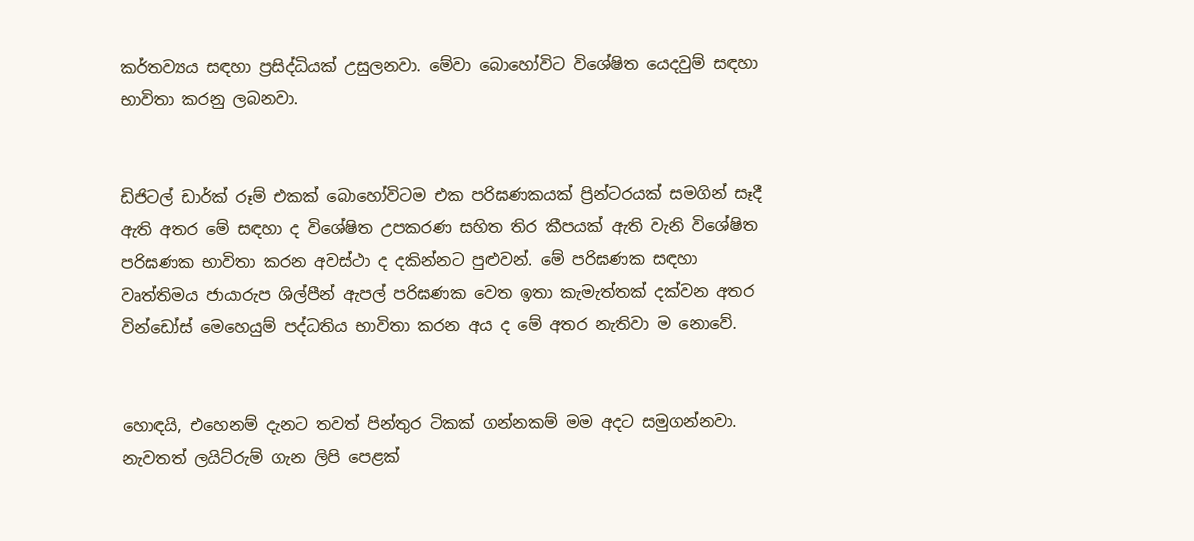කර්තව්‍යය සඳහා ප්‍රසිද්ධියක් උසුලනවා. මේවා බොහෝවිට විශේෂිත යෙදවුම් සඳහා භාවිතා කරනු ලබනවා.


ඩිජිටල් ඩාර්ක් රූම් එකක් බොහෝවිටම එක පරිඝණකයක් ප්‍රින්ටරයක් සමගින් සෑදී ඇති අතර මේ සඳහා ද විශේෂිත උපකරණ සහිත තිර කීපයක් ඇති වැනි විශේෂිත පරිඝණක භාවිතා කරන අවස්ථා ද දකින්නට පුළුවන්. මේ පරිඝණක සඳහා වෘත්තිමය ජායාරුප ශිල්පීන් ඇපල් පරිඝණක වෙත ඉතා කැමැත්තක් දක්වන අතර වින්ඩෝස් මෙහෙයුම් පද්ධතිය භාවිතා කරන අය ද මේ අතර නැතිවා ම නොවේ.


හොඳයි, එහෙනම් දැනට තවත් පින්තුර ටිකක් ගන්නකම් මම අදට සමුගන්නවා. නැවතත් ලයිට්රුම් ගැන ලිපි පෙළක්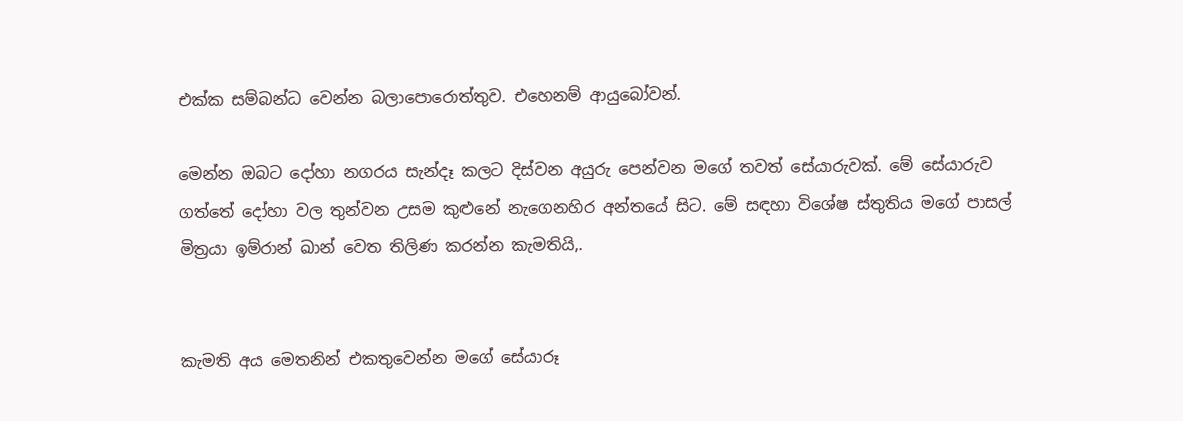එක්ක සම්බන්ධ වෙන්න බලාපොරොත්තුව. එහෙනම් ආයුබෝවන්.

මෙන්න ඔබට දෝහා නගරය සැන්දෑ කලට දිස්වන අයුරු පෙන්වන මගේ තවත් සේයාරුවක්. මේ සේයාරුව ගත්තේ දෝහා වල තුන්වන උසම කුළුනේ නැගෙනහිර අන්තයේ සිට. මේ සඳහා විශේෂ ස්තුතිය මගේ පාසල් මිත්‍රයා ඉම්රාන් ඛාන් වෙත තිලිණ කරන්න කැමතියි,.


කැමති අය මෙතනින් එකතුවෙන්න මගේ සේයාරූ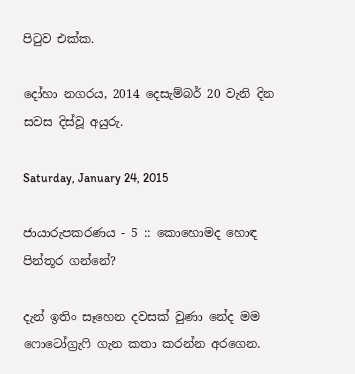පිටුව එක්ක.

දෝහා නගරය, 2014 දෙසැම්බර් 20 වැනි දින සවස දිස්වූ අයුරු.

Saturday, January 24, 2015

ජායාරුපකරණය - 5 :: කොහොමද හොඳ පින්තූර ගන්නේ?

දැන් ඉතිං සෑහෙන දවසක් වුණා නේද මම ෆොටෝග්‍රැෆි ගැන කතා කරන්න අරගෙන.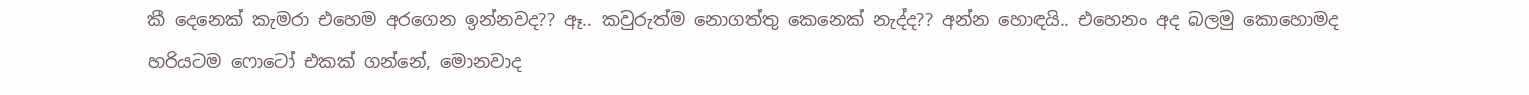කී දෙනෙක් කැමරා එහෙම අරගෙන ඉන්නවද?? ඈ.. කවුරුත්ම නොගත්තු කෙනෙක් නැද්ද?? අන්න හොඳයි.. එහෙනං අද බලමු කොහොමද හරියටම ෆොටෝ එකක් ගන්නේ, මොනවාද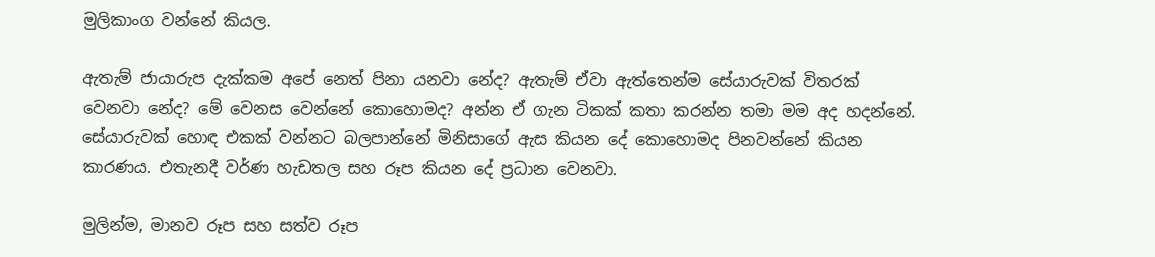මුලිකාංග වන්නේ කියල.

ඇතැම් ජායාරුප දැක්කම අපේ නෙත් පිනා යනවා නේද? ඇතැම් ඒවා ඇත්තෙන්ම සේයාරුවක් විතරක් වෙනවා නේද? මේ වෙනස වෙන්නේ කොහොමද? අන්න ඒ ගැන ටිකක් කතා කරන්න තමා මම අද හදන්නේ. සේයාරුවක් හොඳ එකක් වන්නට බලපාන්නේ මිනිසාගේ ඇස කියන දේ කොහොමද පිනවන්නේ කියන කාරණය. එතැනදී වර්ණ හැඩතල සහ රූප කියන දේ ප්‍රධාන වෙනවා.

මුලින්ම, මානව රූප සහ සත්ව රූප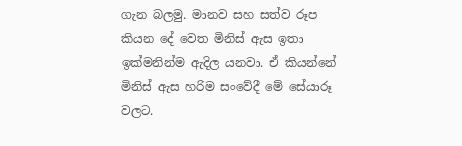ගැන බලමු. මානව සහ සත්ව රූප කියන දේ වෙත මිනිස් ඇස ඉතා ඉක්මනින්ම ඇදිල යනවා. ඒ කියන්නේ මිනිස් ඇස හරිම සංවේදී මේ සේයාරූ වලට.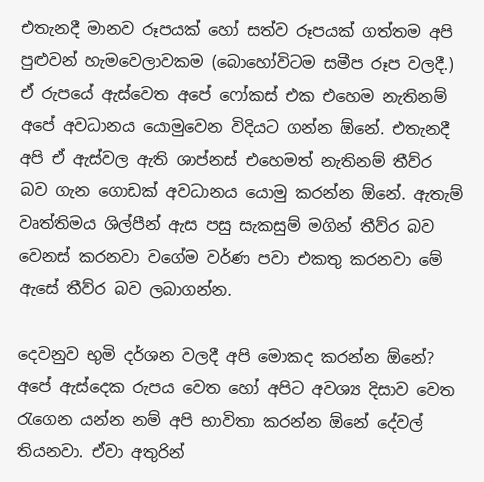එතැනදී මානව රූපයක් හෝ සත්ව රූපයක් ගත්තම අපි පුළුවන් හැමවෙලාවකම (බොහෝවිටම සමීප රූප වලදී.) ඒ රුපයේ ඇස්වෙත අපේ ෆෝකස් එක එහෙම නැතිනම් අපේ අවධානය යොමුවෙන විදියට ගන්න ඕනේ. එතැනදී අපි ඒ ඇස්වල ඇති ශාප්නස් එහෙමත් නැතිනම් තීව්ර බව ගැන ගොඩක් අවධානය යොමු කරන්න ඕනේ. ඇතැම් වෘත්තිමය ශිල්පීන් ඇස පසු සැකසුම් මගින් තීව්ර බව වෙනස් කරනවා වගේම වර්ණ පවා එකතු කරනවා මේ ඇසේ තීව්ර බව ලබාගන්න.

දෙවනුව භුමි දර්ශන වලදී අපි මොකද කරන්න ඕනේ? අපේ ඇස්දෙක රුපය වෙත හෝ අපිට අවශ්‍ය දිසාව වෙත රැගෙන යන්න නම් අපි භාවිතා කරන්න ඕනේ දේවල් තියනවා. ඒවා අතුරින්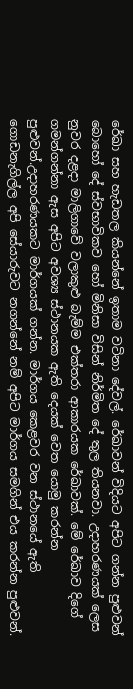රේඛා සහ හැඩතල කියන්නේ ඉතාම වටිනා දේවල්. රේඛාවන් විදියට අපිට ගන්න පුළුවන් බොහෝ දේ ස්වභාවිකව හෝ මිනිසා විසින් නිර්මිත දේ තුල තියනවා. උදාහරණයක් ලෙස නුවර දළදා මාලිගාවේ වලාකුළු බැම්ම එක්තරා ආකාරයක රේඛාවක්. මේ රේඛාව දිගේ ගමන්ගන්නා ඇස අපිට අවශ්‍ය ස්ථානයක ඇති දෙයක් වෙත යොමු කරන්න පුළුවන්.උදාහරණයකට මාර්ගයක් ගන්න. මාර්ගය කෙළවර වන ස්ථානයේ ඇති ගොඩනැගිල්ල අපි සේයාරුවට නගන්නේ නම් අපිට මාර්ගය සමගින් එය කරන්න පුළුවන්.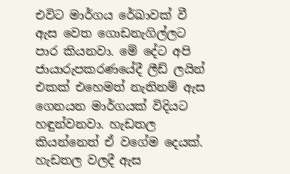එවිට මාර්ගය රේඛාවක් වී ඇස වෙත ගොඩනැගිල්ලට පාර කියනවා. මේ දේට අපි ජායාරුපකරණයේදී ලීඩ් ලයින් එකක් එහෙමත් නැතිනම් ඇස ගෙනයන මාර්ගයක් විදියට හඳුන්වනවා. හැඩතල කියන්නෙත් ඒ වගේම දෙයක්. හැඩතල වලදී ඇස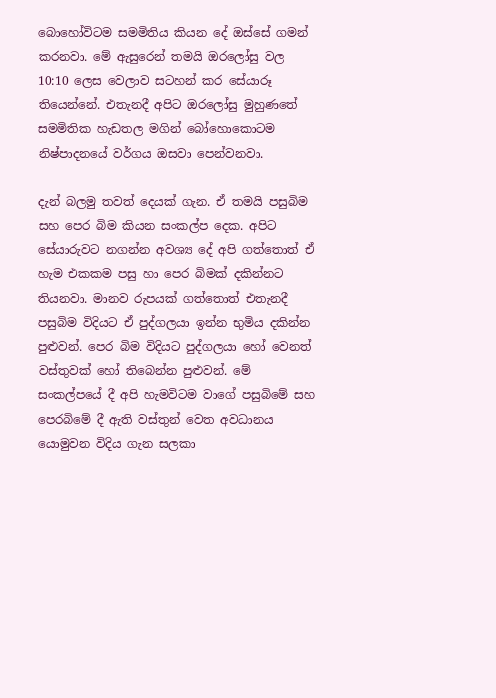බොහෝවිටම සමමිතිය කියන දේ ඔස්සේ ගමන් කරනවා. මේ ඇසුරෙන් තමයි ඔරලෝසු වල 10:10 ලෙස වෙලාව සටහන් කර සේයාරූ තියෙන්නේ. එතැනදී අපිට ඔරලෝසු මුහුණතේ සමමිතික හැඩතල මගින් බෝහොකොටම නිෂ්පාදනයේ වර්ගය ඔසවා පෙන්වනවා.

දැන් බලමු තවත් දෙයක් ගැන. ඒ තමයි පසුබිම සහ පෙර බිම කියන සංකල්ප දෙක. අපිට සේයාරුවට නගන්න අවශ්‍ය දේ අපි ගත්තොත් ඒ හැම එකකම පසු හා පෙර බිමක් දකින්නට තියනවා. මානව රුපයක් ගත්තොත් එතැනදී පසුබිම විදියට ඒ පුද්ගලයා ඉන්න භුමිය දකින්න පුළුවන්. පෙර බිම විදියට පුද්ගලයා හෝ වෙනත් වස්තුවක් හෝ තිබෙන්න පුළුවන්. මේ සංකල්පයේ දී අපි හැමවිටම වාගේ පසුබිමේ සහ පෙරබිමේ දී ඇති වස්තුන් වෙත අවධානය යොමුවන විදිය ගැන සලකා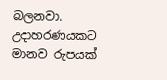බලනවා. උදාහරණයකට මානව රුපයක්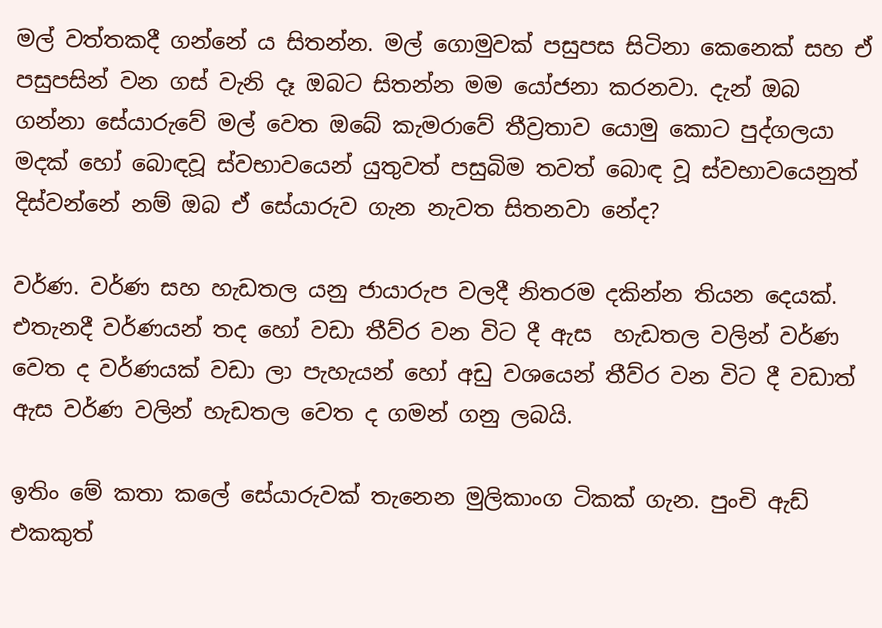මල් වත්තකදී ගන්නේ ය සිතන්න. මල් ගොමුවක් පසුපස සිටිනා කෙනෙක් සහ ඒ පසුපසින් වන ගස් වැනි දෑ ඔබට සිතන්න මම යෝජනා කරනවා. දැන් ඔබ ගන්නා සේයාරුවේ මල් වෙත ඔබේ කැමරාවේ තීව්‍රතාව යොමු කොට පුද්ගලයා මදක් හෝ බොඳවූ ස්වභාවයෙන් යුතුවත් පසුබිම තවත් බොඳ වූ ස්වභාවයෙනුත් දිස්වන්නේ නම් ඔබ ඒ සේයාරුව ගැන නැවත සිතනවා නේද?

වර්ණ. වර්ණ සහ හැඩතල යනු ජායාරුප වලදී නිතරම දකින්න තියන දෙයක්. එතැනදී වර්ණයන් තද හෝ වඩා තීව්ර වන විට දී ඇස  හැඩතල වලින් වර්ණ වෙත ද වර්ණයක් වඩා ලා පැහැයන් හෝ අඩු වශයෙන් තීව්ර වන විට දී වඩාත් ඇස වර්ණ වලින් හැඩතල වෙත ද ගමන් ගනු ලබයි.

ඉතිං මේ කතා කලේ සේයාරුවක් තැනෙන මුලිකාංග ටිකක් ගැන. පුංචි ඇඩ් එකකුත්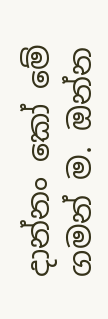දාන්නං කෝ මේ ගමන් ම. ඔන්න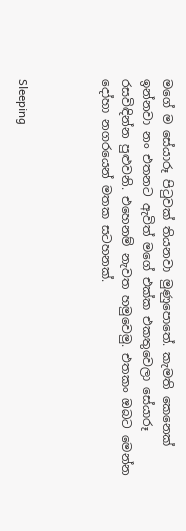මගේ ම සේයාරූ පිටුවක් තියනවා මුණුපොතේ. කැමති කෙනෙක් ඉන්නවා නං එතනට ඇවිත් මගේ එක්ක එකතුවෙලා සේයාරූ රසවිඳින්න පුළුවනි. එහෙනම් නැවත හමුවෙමු. එතකං ඔබට මෙන්න දෝහා නගරයෙන් මතක සටහනක්.



Sleeping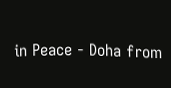in Peace - Doha from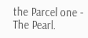the Parcel one - The Pearl.